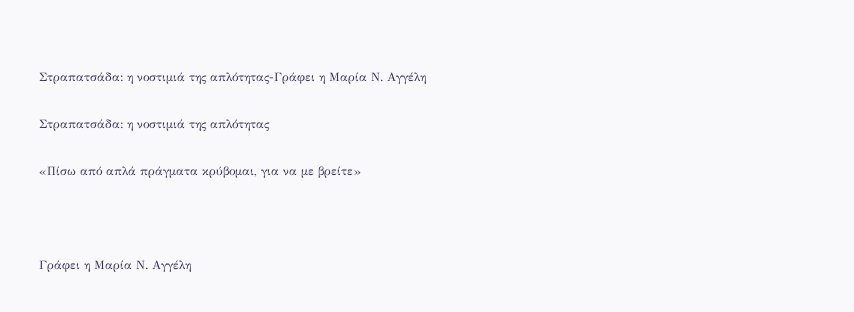Στραπατσάδα: η νοστιμιά της απλότητας-Γράφει η Μαρία Ν. Αγγέλη

Στραπατσάδα: η νοστιμιά της απλότητας

«Πίσω από απλά πράγματα κρύβομαι, για να με βρείτε»



Γράφει η Μαρία Ν. Αγγέλη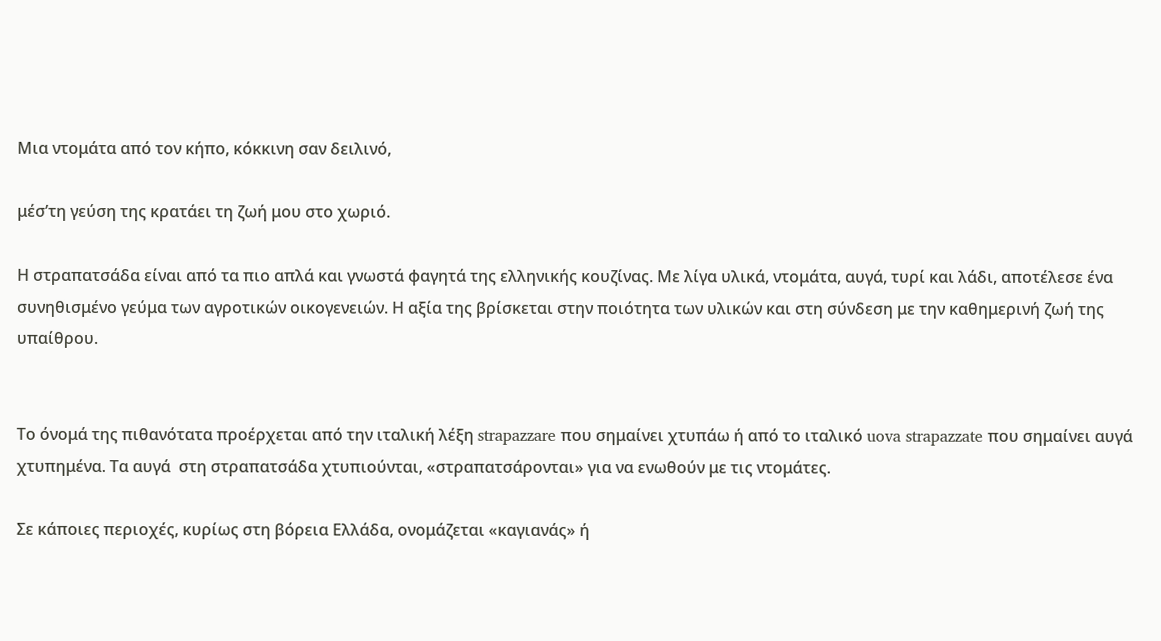Μια ντομάτα από τον κήπο, κόκκινη σαν δειλινό,

μέσ’τη γεύση της κρατάει τη ζωή μου στο χωριό.

Η στραπατσάδα είναι από τα πιο απλά και γνωστά φαγητά της ελληνικής κουζίνας. Με λίγα υλικά, ντομάτα, αυγά, τυρί και λάδι, αποτέλεσε ένα συνηθισμένο γεύμα των αγροτικών οικογενειών. Η αξία της βρίσκεται στην ποιότητα των υλικών και στη σύνδεση με την καθημερινή ζωή της υπαίθρου.


Το όνομά της πιθανότατα προέρχεται από την ιταλική λέξη strapazzare που σημαίνει χτυπάω ή από το ιταλικό uova strapazzate που σημαίνει αυγά χτυπημένα. Τα αυγά  στη στραπατσάδα χτυπιούνται, «στραπατσάρονται» για να ενωθούν με τις ντομάτες.

Σε κάποιες περιοχές, κυρίως στη βόρεια Ελλάδα, ονομάζεται «καγιανάς» ή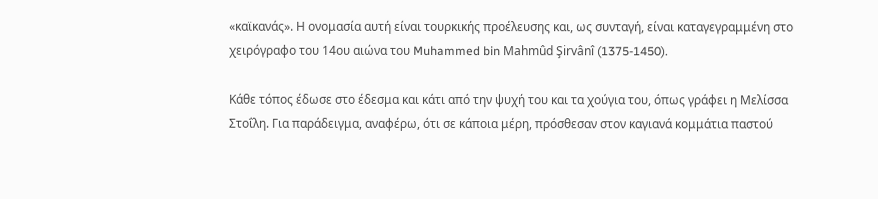«καϊκανάς». Η ονομασία αυτή είναι τουρκικής προέλευσης και, ως συνταγή, είναι καταγεγραμμένη στο χειρόγραφο του 14ου αιώνα του Muhammed bin Mahmûd Şirvânî (1375-1450).

Κάθε τόπος έδωσε στο έδεσμα και κάτι από την ψυχή του και τα χούγια του, όπως γράφει η Μελίσσα Στοΐλη. Για παράδειγμα, αναφέρω, ότι σε κάποια μέρη, πρόσθεσαν στον καγιανά κομμάτια παστού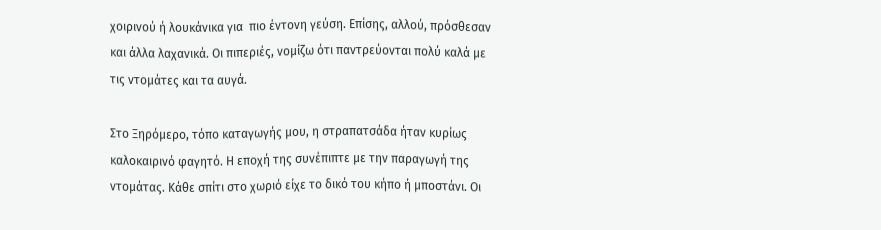χοιρινού ή λουκάνικα για  πιο έντονη γεύση. Επίσης, αλλού, πρόσθεσαν και άλλα λαχανικά. Οι πιπεριές, νομίζω ότι παντρεύονται πολύ καλά με τις ντομάτες και τα αυγά.

Στο Ξηρόμερο, τόπο καταγωγής μου, η στραπατσάδα ήταν κυρίως καλοκαιρινό φαγητό. Η εποχή της συνέπιπτε με την παραγωγή της ντομάτας. Κάθε σπίτι στο χωριό είχε το δικό του κήπο ή μποστάνι. Οι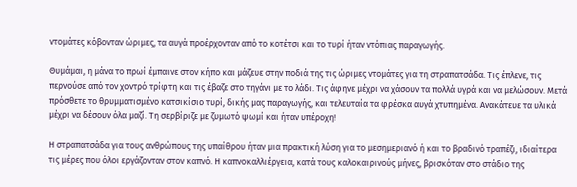ντομάτες κόβονταν ώριμες, τα αυγά προέρχονταν από το κοτέτσι και το τυρί ήταν ντόπιας παραγωγής.

Θυμάμαι, η μάνα το πρωί έμπαινε στον κήπο και μάζευε στην ποδιά της τις ώριμες ντομάτες για τη στραπατσάδα. Τις έπλενε, τις περνούσε από τον χοντρό τρίφτη και τις έβαζε στο τηγάνι με το λάδι. Τις άφηνε μέχρι να χάσουν τα πολλά υγρά και να μελώσουν. Μετά πρόσθετε το θρυμματισμένο κατσικίσιο τυρί, δικής μας παραγωγής, και τελευταία τα φρέσκα αυγά χτυπημένα. Ανακάτευε τα υλικά μέχρι να δέσουν όλα μαζί. Τη σερβίριζε με ζυμωτό ψωμί και ήταν υπέροχη!

Η στραπατσάδα για τους ανθρώπους της υπαίθρου ήταν μια πρακτική λύση για το μεσημεριανό ή και το βραδινό τραπέζι, ιδιαίτερα τις μέρες που όλοι εργάζονταν στον καπνό. Η καπνοκαλλιέργεια, κατά τους καλοκαιρινούς μήνες, βρισκόταν στο στάδιο της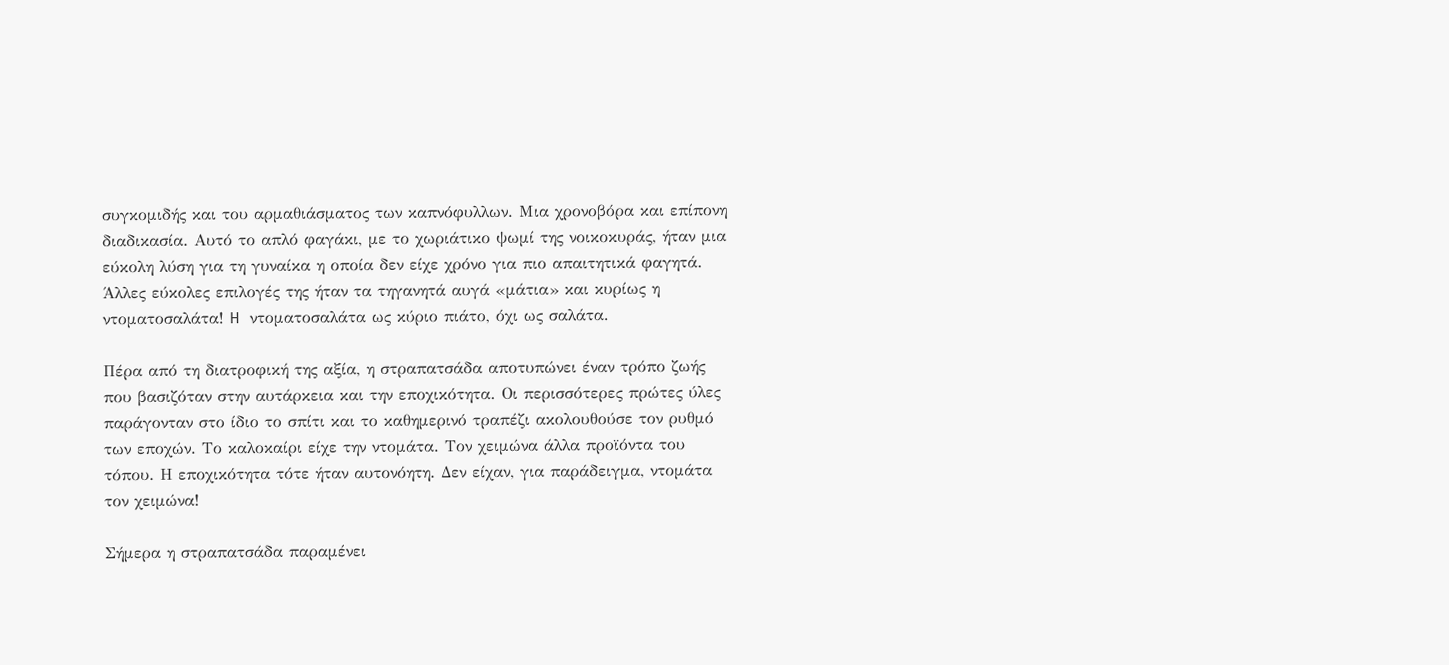συγκομιδής και του αρμαθιάσματος των καπνόφυλλων. Μια χρονοβόρα και επίπονη διαδικασία. Αυτό το απλό φαγάκι, με το χωριάτικο ψωμί της νοικοκυράς, ήταν μια εύκολη λύση για τη γυναίκα η οποία δεν είχε χρόνο για πιο απαιτητικά φαγητά. Άλλες εύκολες επιλογές της ήταν τα τηγανητά αυγά «μάτια» και κυρίως η ντοματοσαλάτα! H ντοματοσαλάτα ως κύριο πιάτο, όχι ως σαλάτα.

Πέρα από τη διατροφική της αξία, η στραπατσάδα αποτυπώνει έναν τρόπο ζωής που βασιζόταν στην αυτάρκεια και την εποχικότητα. Οι περισσότερες πρώτες ύλες παράγονταν στο ίδιο το σπίτι και το καθημερινό τραπέζι ακολουθούσε τον ρυθμό των εποχών. Το καλοκαίρι είχε την ντομάτα. Τον χειμώνα άλλα προϊόντα του τόπου. Η εποχικότητα τότε ήταν αυτονόητη. Δεν είχαν, για παράδειγμα, ντομάτα τον χειμώνα!

Σήμερα η στραπατσάδα παραμένει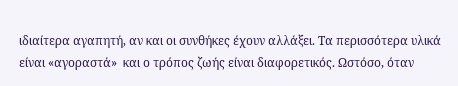ιδιαίτερα αγαπητή, αν και οι συνθήκες έχουν αλλάξει. Τα περισσότερα υλικά είναι «αγοραστά»  και ο τρόπος ζωής είναι διαφορετικός. Ωστόσο, όταν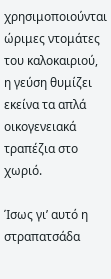χρησιμοποιούνται ώριμες ντομάτες του καλοκαιριού, η γεύση θυμίζει εκείνα τα απλά οικογενειακά τραπέζια στο χωριό.

Ίσως γι’ αυτό η στραπατσάδα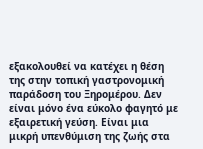εξακολουθεί να κατέχει η θέση της στην τοπική γαστρονομική παράδοση του Ξηρομέρου. Δεν είναι μόνο ένα εύκολο φαγητό με εξαιρετική γεύση. Είναι μια μικρή υπενθύμιση της ζωής στα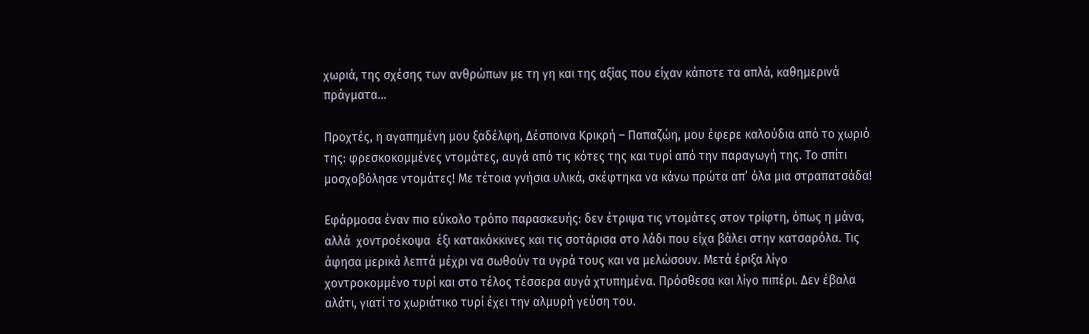χωριά, της σχέσης των ανθρώπων με τη γη και της αξίας που είχαν κάποτε τα απλά, καθημερινά πράγματα…

Προχτές, η αγαπημένη μου ξαδέλφη, Δέσποινα Κρικρή – Παπαζώη, μου έφερε καλούδια από το χωριό της: φρεσκοκομμένες ντομάτες, αυγά από τις κότες της και τυρί από την παραγωγή της. Το σπίτι μοσχοβόλησε ντομάτες! Με τέτοια γνήσια υλικά, σκέφτηκα να κάνω πρώτα απ’ όλα μια στραπατσάδα!

Εφάρμοσα έναν πιο εύκολο τρόπο παρασκευής: δεν έτριψα τις ντομάτες στον τρίφτη, όπως η μάνα, αλλά  χοντροέκοψα  έξι κατακόκκινες και τις σοτάρισα στο λάδι που είχα βάλει στην κατσαρόλα. Τις άφησα μερικά λεπτά μέχρι να σωθούν τα υγρά τους και να μελώσουν. Μετά έριξα λίγο χοντροκομμένο τυρί και στο τέλος τέσσερα αυγά χτυπημένα. Πρόσθεσα και λίγο πιπέρι. Δεν έβαλα αλάτι, γιατί το χωριάτικο τυρί έχει την αλμυρή γεύση του.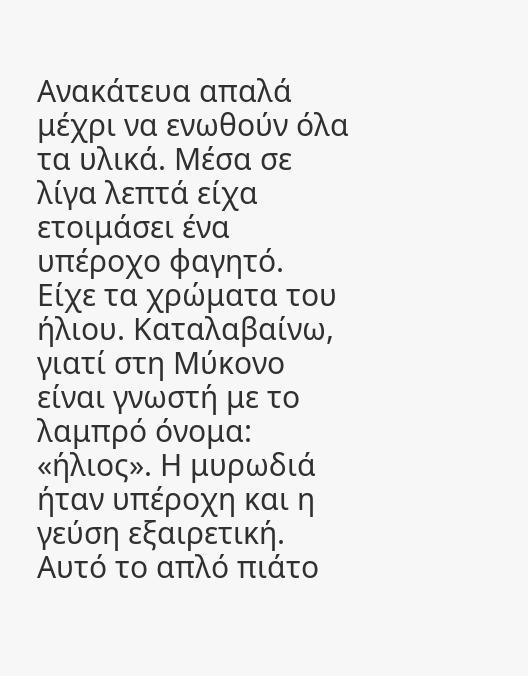Ανακάτευα απαλά μέχρι να ενωθούν όλα τα υλικά. Μέσα σε λίγα λεπτά είχα ετοιμάσει ένα υπέροχο φαγητό. Είχε τα χρώματα του ήλιου. Καταλαβαίνω, γιατί στη Μύκονο είναι γνωστή με το λαμπρό όνομα: «ήλιος». Η μυρωδιά ήταν υπέροχη και η γεύση εξαιρετική. Αυτό το απλό πιάτο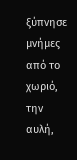ξύπνησε  μνήμες από το χωριό, την αυλή,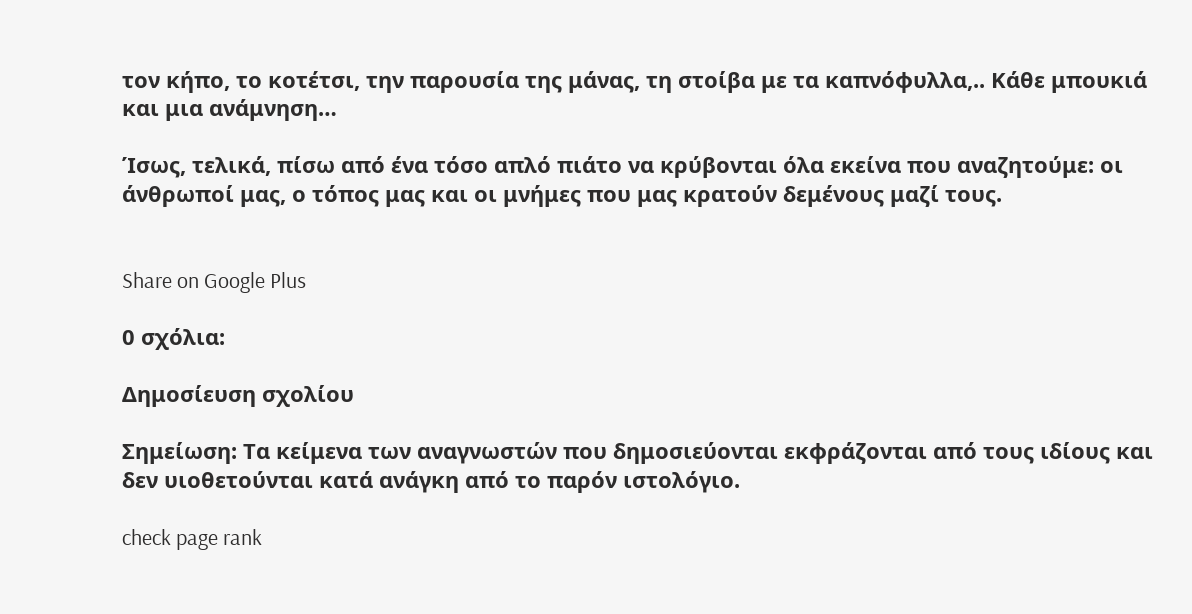τον κήπο, το κοτέτσι, την παρουσία της μάνας, τη στοίβα με τα καπνόφυλλα,.. Κάθε μπουκιά και μια ανάμνηση…

Ίσως, τελικά, πίσω από ένα τόσο απλό πιάτο να κρύβονται όλα εκείνα που αναζητούμε: οι άνθρωποί μας, ο τόπος μας και οι μνήμες που μας κρατούν δεμένους μαζί τους.


Share on Google Plus

0 σχόλια:

Δημοσίευση σχολίου

Σημείωση: Τα κείμενα των αναγνωστών που δημοσιεύονται εκφράζονται από τους ιδίους και δεν υιοθετούνται κατά ανάγκη από το παρόν ιστολόγιο.

check page rank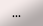...